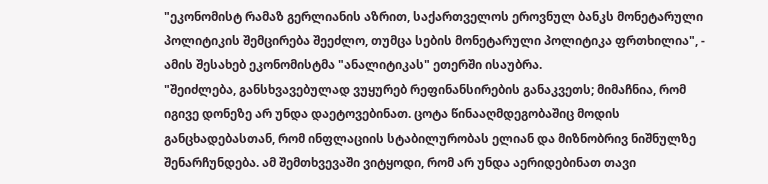"ეკონომისტ რამაზ გერლიანის აზრით, საქართველოს ეროვნულ ბანკს მონეტარული პოლიტიკის შემცირება შეეძლო, თუმცა სების მონეტარული პოლიტიკა ფრთხილია", - ამის შესახებ ეკონომისტმა "ანალიტიკას" ეთერში ისაუბრა.
"შეიძლება, განსხვავებულად ვუყურებ რეფინანსირების განაკვეთს; მიმაჩნია, რომ იგივე დონეზე არ უნდა დაეტოვებინათ. ცოტა წინააღმდეგობაშიც მოდის განცხადებასთან, რომ ინფლაციის სტაბილურობას ელიან და მიზნობრივ ნიშნულზე შენარჩუნდება. ამ შემთხვევაში ვიტყოდი, რომ არ უნდა აერიდებინათ თავი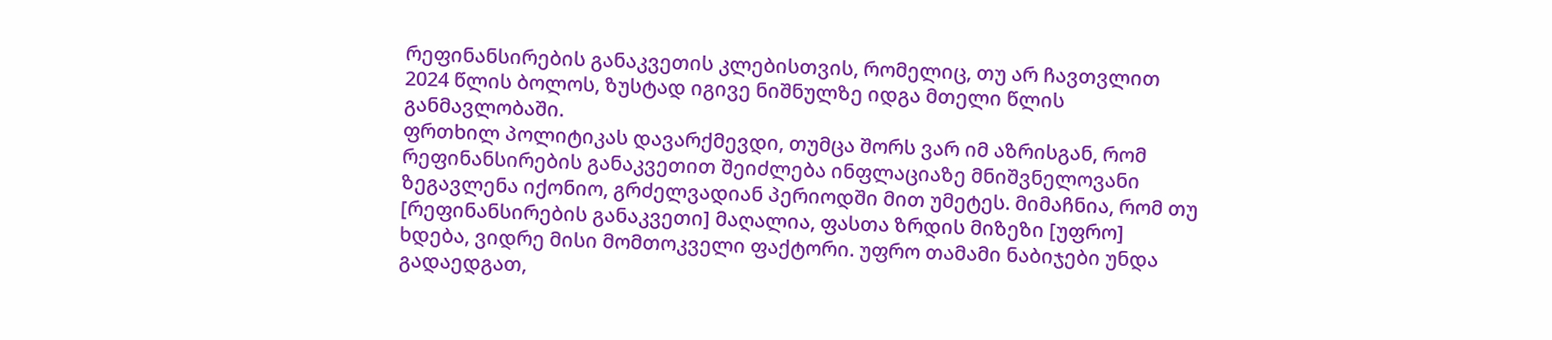რეფინანსირების განაკვეთის კლებისთვის, რომელიც, თუ არ ჩავთვლით 2024 წლის ბოლოს, ზუსტად იგივე ნიშნულზე იდგა მთელი წლის განმავლობაში.
ფრთხილ პოლიტიკას დავარქმევდი, თუმცა შორს ვარ იმ აზრისგან, რომ რეფინანსირების განაკვეთით შეიძლება ინფლაციაზე მნიშვნელოვანი ზეგავლენა იქონიო, გრძელვადიან პერიოდში მით უმეტეს. მიმაჩნია, რომ თუ [რეფინანსირების განაკვეთი] მაღალია, ფასთა ზრდის მიზეზი [უფრო] ხდება, ვიდრე მისი მომთოკველი ფაქტორი. უფრო თამამი ნაბიჯები უნდა გადაედგათ,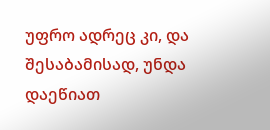უფრო ადრეც კი, და შესაბამისად, უნდა დაეწიათ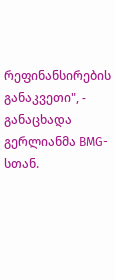რეფინანსირების განაკვეთი", - განაცხადა გერლიანმა BMG-სთან.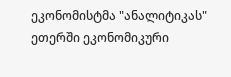ეკონომისტმა "ანალიტიკას" ეთერში ეკონომიკური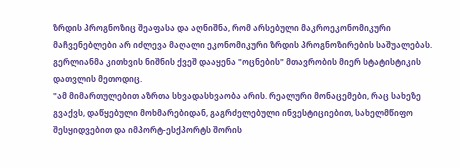ზრდის პროგნოზიც შეაფასა და აღნიშნა, რომ არსებული მაკროეკონომიკური მაჩვენებლები არ იძლევა მაღალი ეკონომიკური ზრდის პროგნოზირების საშუალებას. გერლიანმა კითხვის ნიშნის ქვეშ დააყენა "ოცნების" მთავრობის მიერ სტატისტიკის დათვლის მეთოდიც.
"ამ მიმართულებით აზრთა სხვადასხვაობა არის. რეალური მონაცემები, რაც სახეზე გვაქვს, დაწყებული მოხმარებიდან, გაგრძელებული ინვესტიციებით, სახელმწიფო შესყიდვებით და იმპორტ-ესქპორტს შორის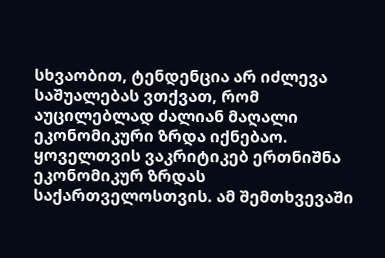სხვაობით, ტენდენცია არ იძლევა საშუალებას ვთქვათ, რომ აუცილებლად ძალიან მაღალი ეკონომიკური ზრდა იქნებაო.
ყოველთვის ვაკრიტიკებ ერთნიშნა ეკონომიკურ ზრდას საქართველოსთვის. ამ შემთხვევაში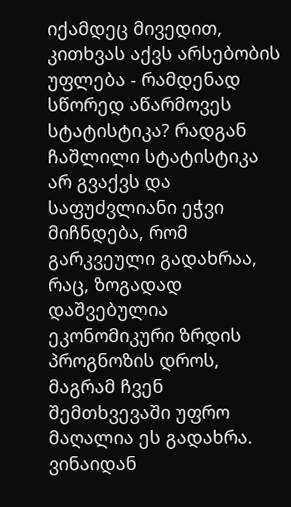იქამდეც მივედით, კითხვას აქვს არსებობის უფლება - რამდენად სწორედ აწარმოვეს სტატისტიკა? რადგან ჩაშლილი სტატისტიკა არ გვაქვს და საფუძვლიანი ეჭვი მიჩნდება, რომ გარკვეული გადახრაა, რაც, ზოგადად დაშვებულია ეკონომიკური ზრდის პროგნოზის დროს, მაგრამ ჩვენ შემთხვევაში უფრო მაღალია ეს გადახრა. ვინაიდან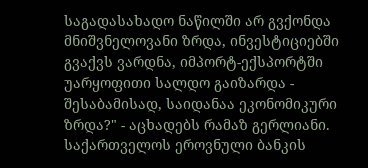საგადასახადო ნაწილში არ გვქონდა მნიშვნელოვანი ზრდა, ინვესტიციებში გვაქვს ვარდნა, იმპორტ-ექსპორტში უარყოფითი სალდო გაიზარდა - შესაბამისად, საიდანაა ეკონომიკური ზრდა?" - აცხადებს რამაზ გერლიანი.
საქართველოს ეროვნული ბანკის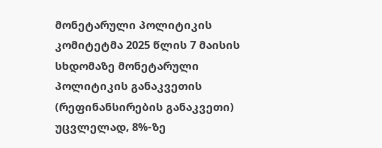მონეტარული პოლიტიკის კომიტეტმა 2025 წლის 7 მაისის სხდომაზე მონეტარული პოლიტიკის განაკვეთის (რეფინანსირების განაკვეთი) უცვლელად, 8%-ზე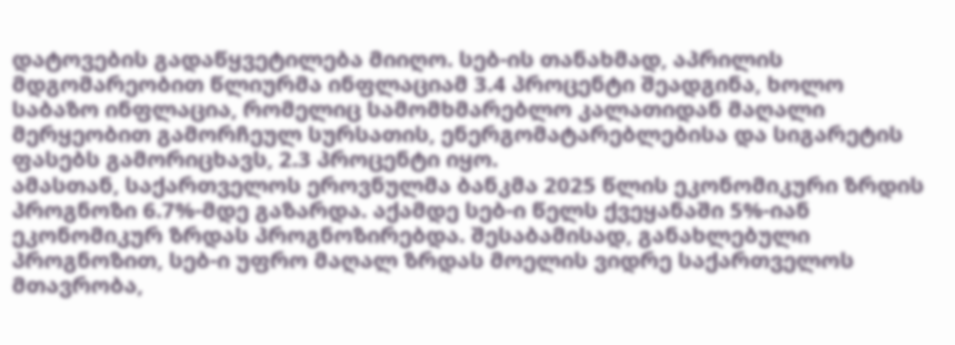დატოვების გადაწყვეტილება მიიღო. სებ-ის თანახმად, აპრილის მდგომარეობით წლიურმა ინფლაციამ 3.4 პროცენტი შეადგინა, ხოლო საბაზო ინფლაცია, რომელიც სამომხმარებლო კალათიდან მაღალი მერყეობით გამორჩეულ სურსათის, ენერგომატარებლებისა და სიგარეტის ფასებს გამორიცხავს, 2.3 პროცენტი იყო.
ამასთან, საქართველოს ეროვნულმა ბანკმა 2025 წლის ეკონომიკური ზრდის პროგნოზი 6.7%-მდე გაზარდა. აქამდე სებ-ი წელს ქვეყანაში 5%-იან ეკონომიკურ ზრდას პროგნოზირებდა. შესაბამისად, განახლებული პროგნოზით, სებ-ი უფრო მაღალ ზრდას მოელის ვიდრე საქართველოს მთავრობა,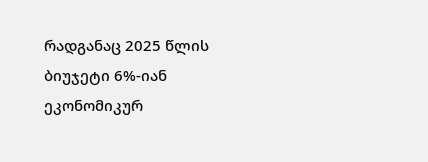რადგანაც 2025 წლის ბიუჯეტი 6%-იან ეკონომიკურ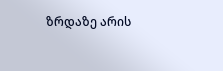ზრდაზე არის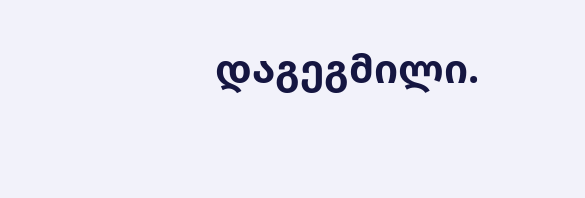დაგეგმილი.